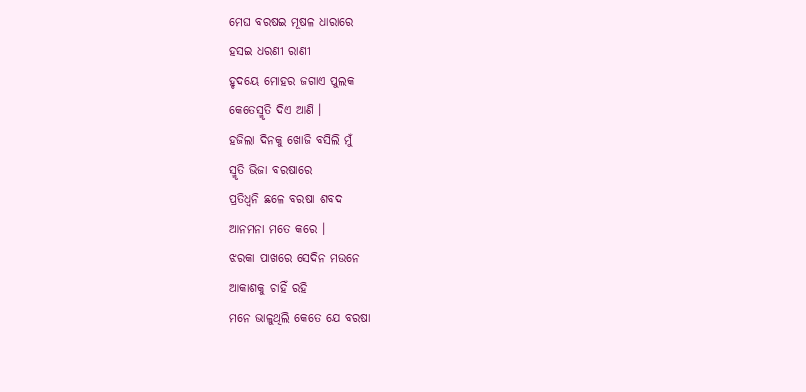ମେଘ ବରଷଇ ମୂଷଳ ଧାରାରେ
ହସଇ ଧରଣୀ ରାଣୀ
ହୃଦୟେ ମୋହର ଜଗାଏ ପୁଲକ
କେତେସ୍ମୃତି ଦିଏ ଆଣି ।
ହଜିଲା ଦିନକୁ ଖୋଜି ବସିଲି ମୁଁ
ସ୍ମୃତି ଭିଜା ବରଷାରେ
ପ୍ରତିଧ୍ୱନି ଛଳେ ବରଷା ଶବଦ
ଆନମନା ମତେ କରେ ।
ଝରକା ପାଖରେ ସେଦିନ ମଉନେ
ଆକାଶକୁ ଚାହିଁ ରହି
ମନେ ଭାଳୁଥିଲି କେତେ ଯେ ବରଷା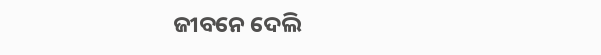ଜୀବନେ ଦେଲି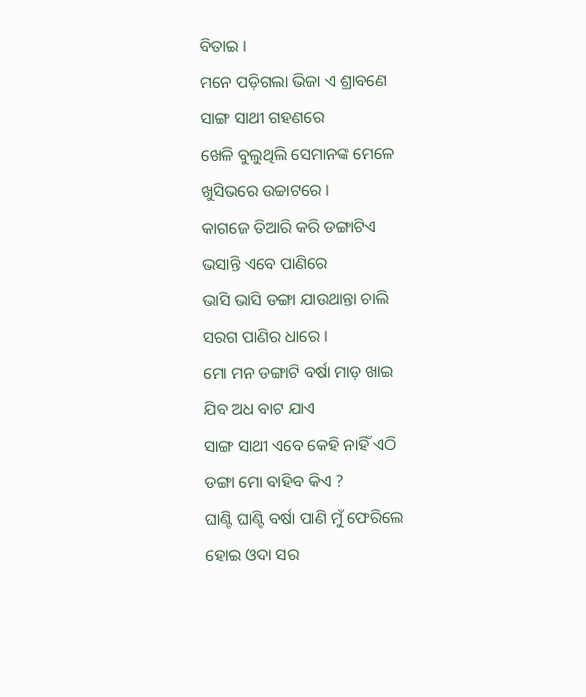ବିତାଇ ।
ମନେ ପଡ଼ିଗଲା ଭିଜା ଏ ଶ୍ରାବଣେ
ସାଙ୍ଗ ସାଥୀ ଗହଣରେ
ଖେଳି ବୁଲୁଥିଲି ସେମାନଙ୍କ ମେଳେ
ଖୁସିଭରେ ଉଚ୍ଚାଟରେ ।
କାଗଜେ ତିଆରି କରି ଡଙ୍ଗାଟିଏ
ଭସାନ୍ତି ଏବେ ପାଣିରେ
ଭାସି ଭାସି ଡଙ୍ଗା ଯାଉଥାନ୍ତା ଚାଲି
ସରଗ ପାଣିର ଧାରେ ।
ମୋ ମନ ଡଙ୍ଗାଟି ବର୍ଷା ମାଡ଼ ଖାଇ
ଯିବ ଅଧ ବାଟ ଯାଏ
ସାଙ୍ଗ ସାଥୀ ଏବେ କେହି ନାହିଁ ଏଠି
ଡଙ୍ଗା ମୋ ବାହିବ କିଏ ?
ଘାଣ୍ଟି ଘାଣ୍ଟି ବର୍ଷା ପାଣି ମୁଁ ଫେରିଲେ
ହୋଇ ଓଦା ସର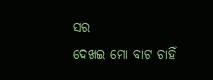ସର
ଦେଖଇ ମୋ ବାଟ ଚାହିଁ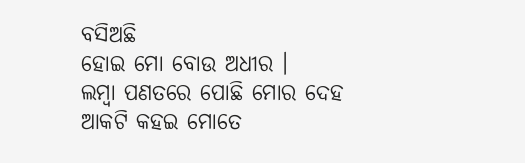ବସିଅଛି
ହୋଇ ମୋ ବୋଉ ଅଧୀର ।
ଲମ୍ୱା ପଣତରେ ପୋଛି ମୋର ଦେହ
ଆକଟି କହଇ ମୋତେ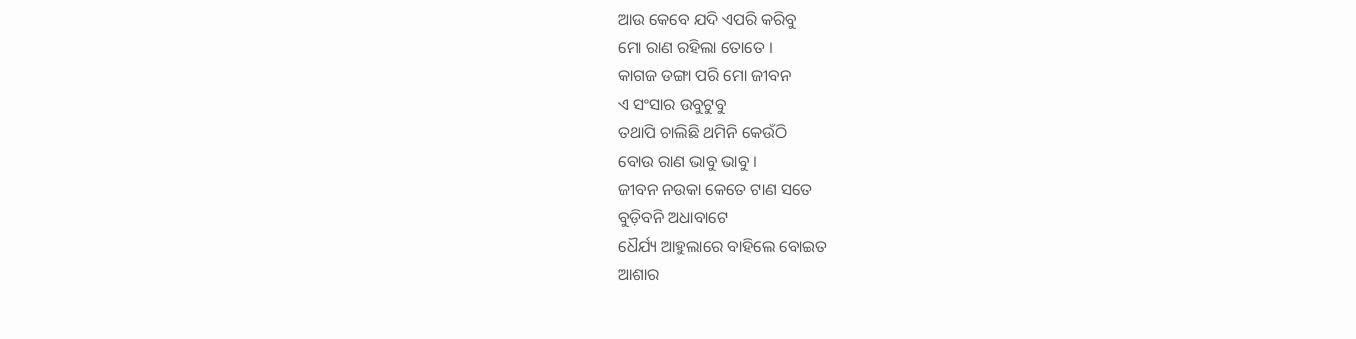ଆଉ କେବେ ଯଦି ଏପରି କରିବୁ
ମୋ ରାଣ ରହିଲା ତୋତେ ।
କାଗଜ ଡଙ୍ଗା ପରି ମୋ ଜୀବନ
ଏ ସଂସାର ଉବୁଟୁବୁ
ତଥାପି ଚାଲିଛି ଥମିନି କେଉଁଠି
ବୋଉ ରାଣ ଭାବୁ ଭାବୁ ।
ଜୀବନ ନଉକା କେତେ ଟାଣ ସତେ
ବୁଡ଼ିବନି ଅଧାବାଟେ
ଧୈର୍ଯ୍ୟ ଆହୁଲାରେ ବାହିଲେ ବୋଇତ
ଆଶାର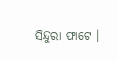ସିନ୍ଦୁରା ଫାଟେ ।